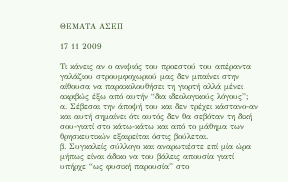ΘΕΜΑΤΑ ΑΣΕΠ

17 11 2009

Τι κάνεις αν ο ανιψιός του προεστού του απέραντα γαλάζιου στρουμφοχωριού μας δεν μπαίνει στην αίθουσα να παρακολουθήσει τη γιορτή αλλά μένει ακριβώς έξω από αυτήν “δια ιδεολογικούς λόγους”;
α. Σέβεσαι την άποψή του και δεν τρέχει κάστανο-αν και αυτή σημαίνει ότι αυτός δεν θα σεβόταν τη δική σου-γιατί στο κάτω-κάτω και από το μάθημα των θρησκευτικών εξαιρείται όστις βούλεται.
β. Συγκαλείς σύλλογο και αναρωτιέστε επί μία ώρα μήπως είναι άδικο να του βάλεις απουσία γιατί υπήρχε “ως φυσική παρουσία” στο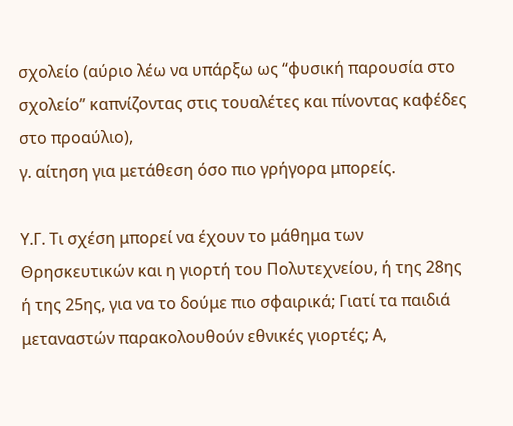σχολείο (αύριο λέω να υπάρξω ως “φυσική παρουσία στο σχολείο” καπνίζοντας στις τουαλέτες και πίνοντας καφέδες στο προαύλιο),
γ. αίτηση για μετάθεση όσο πιο γρήγορα μπορείς.

Υ.Γ. Τι σχέση μπορεί να έχουν το μάθημα των Θρησκευτικών και η γιορτή του Πολυτεχνείου, ή της 28ης ή της 25ης, για να το δούμε πιο σφαιρικά; Γιατί τα παιδιά μεταναστών παρακολουθούν εθνικές γιορτές; Α,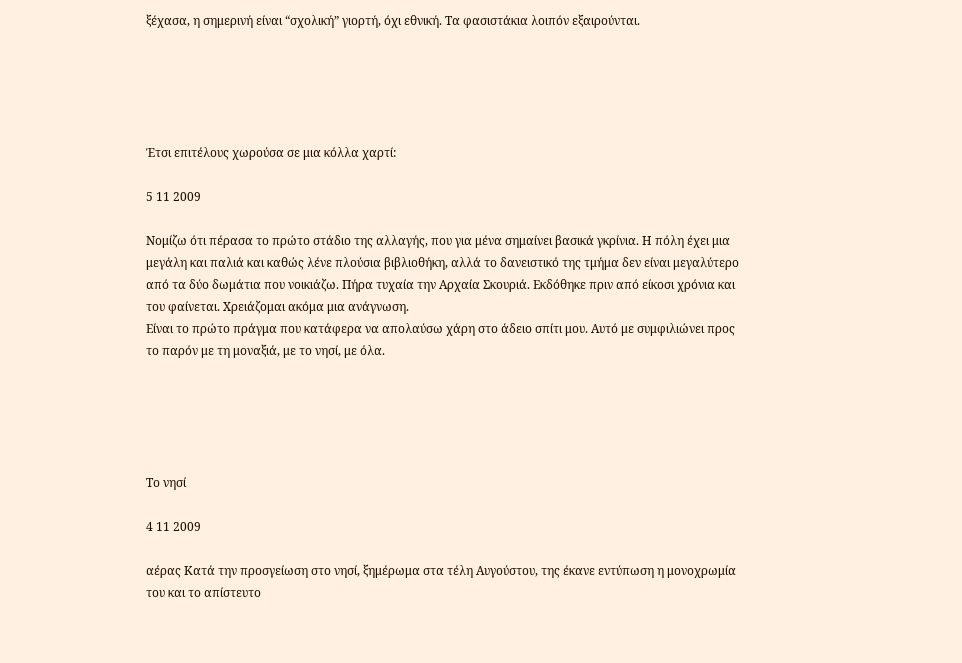ξέχασα, η σημερινή είναι “σχολική” γιορτή, όχι εθνική. Τα φασιστάκια λοιπόν εξαιρούνται.





Έτσι επιτέλους χωρούσα σε μια κόλλα χαρτί:

5 11 2009

Νομίζω ότι πέρασα το πρώτο στάδιο της αλλαγής, που για μένα σημαίνει βασικά γκρίνια. Η πόλη έχει μια μεγάλη και παλιά και καθώς λένε πλούσια βιβλιοθήκη, αλλά το δανειστικό της τμήμα δεν είναι μεγαλύτερο από τα δύο δωμάτια που νοικιάζω. Πήρα τυχαία την Αρχαία Σκουριά. Εκδόθηκε πριν από είκοσι χρόνια και του φαίνεται. Χρειάζομαι ακόμα μια ανάγνωση.
Είναι το πρώτο πράγμα που κατάφερα να απολαύσω χάρη στο άδειο σπίτι μου. Αυτό με συμφιλιώνει προς το παρόν με τη μοναξιά, με το νησί, με όλα.





Το νησί

4 11 2009

αέρας Κατά την προσγείωση στο νησί, ξημέρωμα στα τέλη Αυγούστου, της έκανε εντύπωση η μονοχρωμία του και το απίστευτο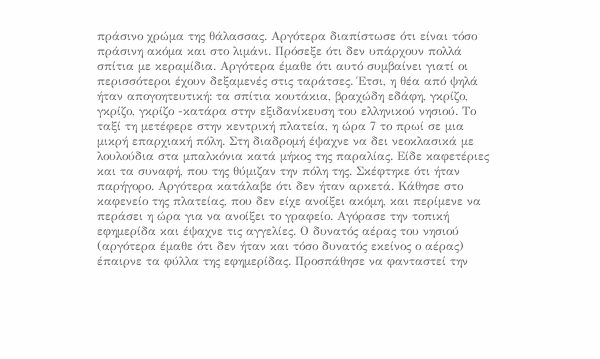πράσινο χρώμα της θάλασσας. Αργότερα διαπίστωσε ότι είναι τόσο πράσινη ακόμα και στο λιμάνι. Πρόσεξε ότι δεν υπάρχουν πολλά σπίτια με κεραμίδια. Αργότερα έμαθε ότι αυτό συμβαίνει γιατί οι περισσότεροι έχουν δεξαμενές στις ταράτσες. Έτσι, η θέα από ψηλά ήταν απογοητευτική: τα σπίτια κουτάκια, βραχώδη εδάφη, γκρίζο, γκρίζο, γκρίζο -κατάρα στην εξιδανίκευση του ελληνικού νησιού. Το ταξί τη μετέφερε στην κεντρική πλατεία, η ώρα 7 το πρωί σε μια μικρή επαρχιακή πόλη. Στη διαδρομή έψαχνε να δει νεοκλασικά με λουλούδια στα μπαλκόνια κατά μήκος της παραλίας. Είδε καφετέριες και τα συναφή, που της θύμιζαν την πόλη της. Σκέφτηκε ότι ήταν παρήγορο. Αργότερα κατάλαβε ότι δεν ήταν αρκετά. Κάθησε στο καφενείο της πλατείας, που δεν είχε ανοίξει ακόμη, και περίμενε να περάσει η ώρα για να ανοίξει το γραφείο. Αγόρασε την τοπική εφημερίδα και έψαχνε τις αγγελίες. Ο δυνατός αέρας του νησιού (αργότερα έμαθε ότι δεν ήταν και τόσο δυνατός εκείνος ο αέρας) έπαιρνε τα φύλλα της εφημερίδας. Προσπάθησε να φανταστεί την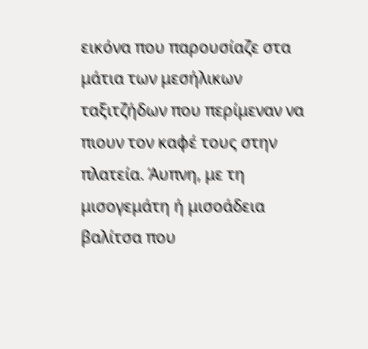εικόνα που παρουσίαζε στα μάτια των μεσήλικων ταξιτζήδων που περίμεναν να πιουν τον καφέ τους στην πλατεία. Άυπνη, με τη μισογεμάτη ή μισοάδεια βαλίτσα που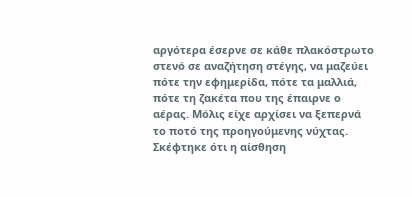αργότερα έσερνε σε κάθε πλακόστρωτο στενό σε αναζήτηση στέγης, να μαζεύει πότε την εφημερίδα, πότε τα μαλλιά, πότε τη ζακέτα που της έπαιρνε ο αέρας. Μόλις είχε αρχίσει να ξεπερνά το ποτό της προηγούμενης νύχτας. Σκέφτηκε ότι η αίσθηση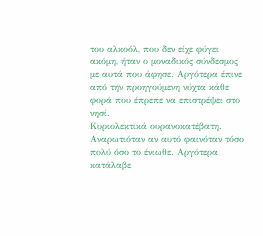του αλκοόλ, που δεν είχε φύγει ακόμη, ήταν ο μοναδικός σύνδεσμος με αυτά που άφησε. Αργότερα έπινε από την προηγούμενη νύχτα κάθε φορά που έπρεπε να επιστρέψει στο νησί.
Κυριολεκτικά ουρανοκατέβατη. Αναρωτιόταν αν αυτό φαινόταν τόσο πολύ όσο το ένιωθε. Αργότερα κατάλαβε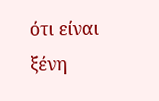ότι είναι ξένη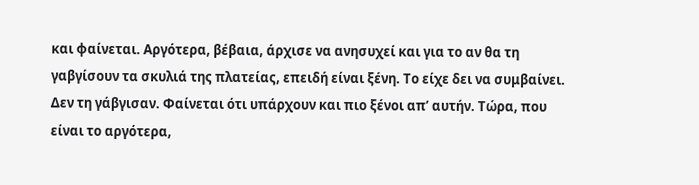και φαίνεται. Αργότερα, βέβαια, άρχισε να ανησυχεί και για το αν θα τη γαβγίσουν τα σκυλιά της πλατείας, επειδή είναι ξένη. Το είχε δει να συμβαίνει. Δεν τη γάβγισαν. Φαίνεται ότι υπάρχουν και πιο ξένοι απ’ αυτήν. Τώρα, που είναι το αργότερα,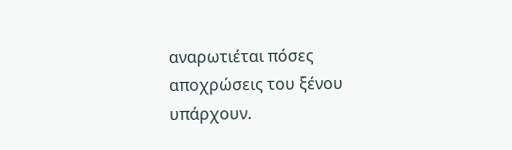αναρωτιέται πόσες αποχρώσεις του ξένου υπάρχουν.